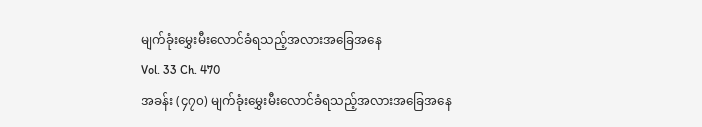မျက်ခုံးမွှေးမီးလောင်ခံရသည့်အလားအခြေအနေ
Vol. 33 Ch. 470
အခန်း (၄၇၀) မျက်ခုံးမွှေးမီးလောင်ခံရသည့်အလားအခြေအနေ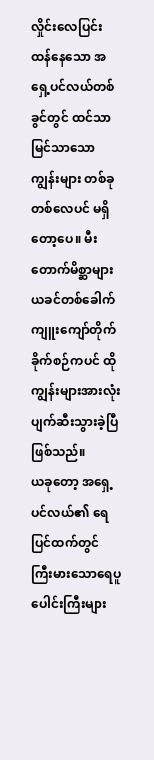လှိုင်းလေပြင်းထန်နေသော အရှေ့ပင်လယ်တစ်ခွင်တွင် ထင်သာမြင်သာသောကျွန်းများ တစ်ခုတစ်လေပင် မရှိတော့ပေ။ မီးတောက်မိစ္ဆာများ ယခင်တစ်ခေါက် ကျူးကျော်တိုက်ခိုက်စဉ်ကပင် ထိုကျွန်းများအားလုံး ပျက်ဆီးသွားခဲ့ပြီ ဖြစ်သည်။
ယခုတော့ အရှေ့ပင်လယ်၏ ရေပြင်ထက်တွင် ကြီးမားသောရေပူပေါင်းကြီးများ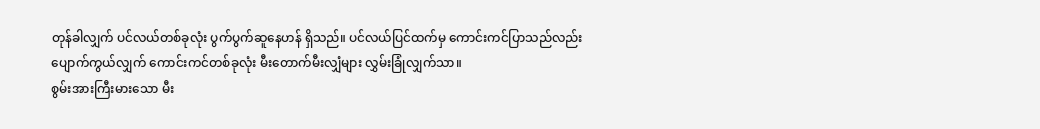တုန်ခါလျှက် ပင်လယ်တစ်ခုလုံး ပွက်ပွက်ဆူနေဟန် ရှိသည်။ ပင်လယ်ပြင်ထက်မှ ကောင်းကင်ပြာသည်လည်း ပျောက်ကွယ်လျှက် ကောင်းကင်တစ်ခုလုံး မီးတောက်မီးလျှံများ လွှမ်းခြုံလျှက်သာ။
စွမ်းအားကြီးမားသော မီး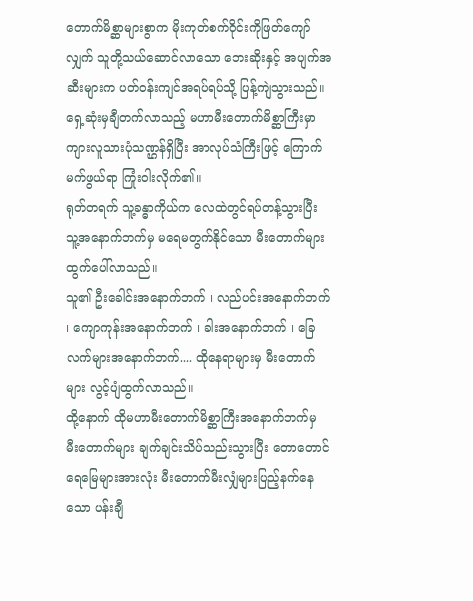တောက်မိစ္ဆာများစွာက မိုးကုတ်စက်ဝိုင်းကိုဖြတ်ကျော်လျှက် သူတို့သယ်ဆောင်လာသော ဘေးဆိုးနှင့် အပျက်အဆီးများက ပတ်ဝန်းကျင်အရပ်ရပ်သို့ ပြန့်ကျဲသွားသည်။ ရှေ့ဆုံးမှချီတက်လာသည့် မဟာမီးတောက်မိစ္ဆာကြီးမှာ ကျားလူသားပုံသဏ္ဌန်ရှိပြီး အာလုပ်သံကြီးဖြင့် ကြောက်မက်ဖွယ်ရာ ကြုံးဝါးလိုက်၏။
ရုတ်တရက် သူ့ခန္ဓာကိုယ်က လေထဲတွင်ရပ်တန့်သွားပြီး သူ့အနောက်ဘက်မှ မရေမတွက်နိုင်သော မီးတောက်များ ထွက်ပေါ်လာသည်။
သူ၏ ဦးခေါင်းအနောက်ဘက် ၊ လည်ပင်းအနောက်ဘက် ၊ ကျောကုန်းအနောက်ဘက် ၊ ခါးအနောက်ဘက် ၊ ခြေလက်များအနောက်ဘက်.... ထိုနေရာများမှ မီးတောက်များ လွင့်ပျံထွက်လာသည်။
ထို့နောက် ထိုမဟာမီးတောက်မိစ္ဆာကြီးအနောက်ဘက်မှ မီးတောက်များ ချက်ချင်းသိပ်သည်းသွားပြီး တောတောင်ရေမြေများအားလုံး မီးတောက်မီးလျှံများပြည့်နက်နေသော ပန်းချီ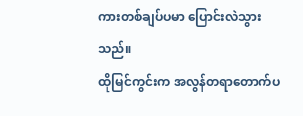ကားတစ်ချပ်ပမာ ပြောင်းလဲသွားသည်။
ထိုမြင်ကွင်းက အလွန်တရာတောက်ပ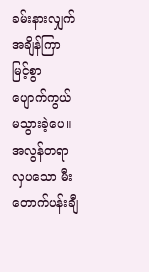ခမ်းနားလျှက် အချိန်ကြာမြင့်စွာ ပျောက်ကွယ်မသွားခဲ့ပေ။
အလွန်တရာလှပသော မီးတောက်ပန်းချီ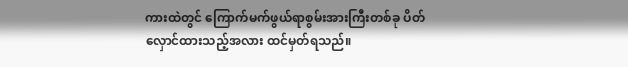ကားထဲတွင် ကြောက်မက်ဖွယ်ရာစွမ်းအားကြီးတစ်ခု ပိတ်လှောင်ထားသည့်အလား ထင်မှတ်ရသည်။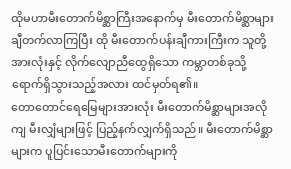ထိုမဟာမီးတောက်မိစ္ဆာကြီးအနောက်မှ မီးတောက်မိစ္ဆာများ ချီတက်လာကြပြီး ထို မီးတောက်ပန်းချီကားကြီးက သူတို့အားလုံးနှင့် လိုက်လျောညီထွေရှိသော ကမ္ဘာတစ်ခုသို့ ရောက်ရှိသွားသည့်အလား ထင်မှတ်ရ၏။
တောတောင်ရေမြေများအားလုံး မီးတောက်မိစ္ဆာများအလိုကျ မီးလျှံများဖြင့် ပြည့်နက်လျှက်ရှိသည်။ မီးတောက်မိစ္ဆာများက ပူပြင်းသောမီးတောက်များကို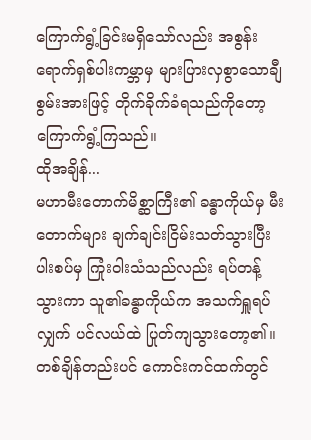ကြောက်ရွံ့ခြင်းမရှိသော်လည်း အစွန်းရောက်ရှစ်ပါးကမ္ဘာမှ များပြားလှစွာသောချီစွမ်းအားဖြင့် တိုက်ခိုက်ခံရသည်ကိုတော့ ကြောက်ရွံ့ကြသည်။
ထိုအချိန်...
မဟာမီးတောက်မိစ္ဆာကြီး၏ ခန္ဓာကိုယ်မှ မီးတောက်များ ချက်ချင်းငြိမ်းသတ်သွားပြီး ပါးစပ်မှ ကြုံးဝါးသံသည်လည်း ရပ်တန့်သွားကာ သူ၏ခန္ဓာကိုယ်က အသက်ရှူရပ်လျှက် ပင်လယ်ထဲ ပြုတ်ကျသွားတော့၏။
တစ်ချိန်တည်းပင် ကောင်းကင်ထက်တွင်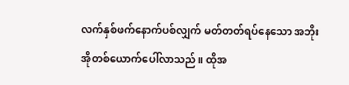လက်နှစ်ဖက်နောက်ပစ်လျှက် မတ်တတ်ရပ်နေသော အဘိုးအိုတစ်ယောက်ပေါ်လာသည်။ ထိုအ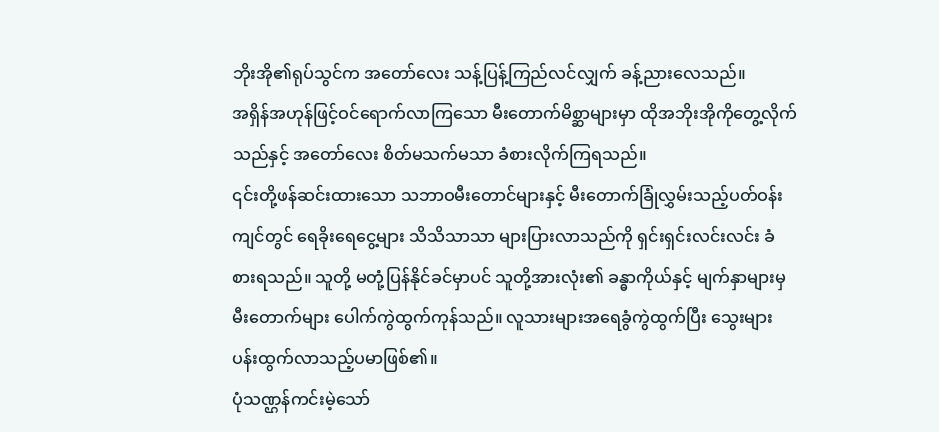ဘိုးအို၏ရုပ်သွင်က အတော်လေး သန့်ပြန့်ကြည်လင်လျှက် ခန့်ညားလေသည်။
အရှိန်အဟုန်ဖြင့်ဝင်ရောက်လာကြသော မီးတောက်မိစ္ဆာများမှာ ထိုအဘိုးအိုကိုတွေ့လိုက်သည်နှင့် အတော်လေး စိတ်မသက်မသာ ခံစားလိုက်ကြရသည်။
၎င်းတို့ဖန်ဆင်းထားသော သဘာဝမီးတောင်များနှင့် မီးတောက်ခြုံလွှမ်းသည့်ပတ်ဝန်းကျင်တွင် ရေခိုးရေငွေ့များ သိသိသာသာ များပြားလာသည်ကို ရှင်းရှင်းလင်းလင်း ခံစားရသည်။ သူတို့ မတုံ့ပြန်နိုင်ခင်မှာပင် သူတို့အားလုံး၏ ခန္ဓာကိုယ်နှင့် မျက်နှာများမှ မီးတောက်များ ပေါက်ကွဲထွက်ကုန်သည်။ လူသားများအရေခွံကွဲထွက်ပြီး သွေးများပန်းထွက်လာသည့်ပမာဖြစ်၏။
ပုံသဏ္ဌန်ကင်းမဲ့သော်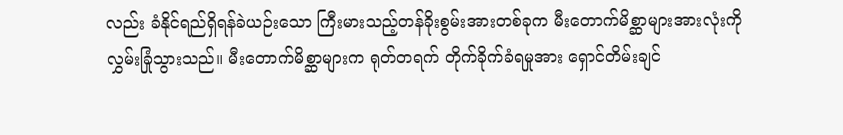လည်း ခံနိုင်ရည်ရှိရန်ခဲယဉ်းသော ကြီးမားသည့်တန်ခိုးစွမ်းအားတစ်ခုက မီးတောက်မိစ္ဆာများအားလုံးကို လွှမ်းခြုံသွားသည်။ မီးတောက်မိစ္ဆာများက ရုတ်တရက် တိုက်ခိုက်ခံရမှုအား ရှောင်တိမ်းချင်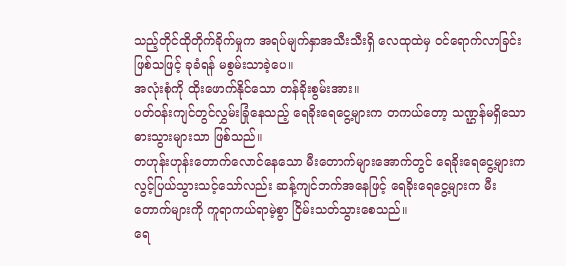သည့်တိုင်ထိုတိုက်ခိုက်မှုက အရပ်မျက်နှာအသီးသီးရှိ လေထုထဲမှ ဝင်ရောက်လာခြင်းဖြစ်သဖြင့် ခုခံရန် မစွမ်းသာခဲ့ပေ။
အလုံးစုံကို ထိုးဖောက်နိုင်သော တန်ခိုးစွမ်းအား။
ပတ်ဝန်းကျင်တွင်လွှမ်းခြုံနေသည့် ရေခိုးရေငွေ့များက တကယ်တော့ သဏ္ဌန်မရှိသောဓားသွားများသာ ဖြစ်သည်။
တဟုန်းဟုန်းတောက်လောင်နေသော မီးတောက်များအောက်တွင် ရေခိုးရေငွေ့များက လွင့်ပြယ်သွားသင့်သော်လည်း ဆန့်ကျင်ဘက်အနေဖြင့် ရေခိုးရေငွေ့များက မီးတောက်များကို ကူရာကယ်ရာမဲ့စွာ ငြိမ်းသတ်သွားစေသည်။
ရေ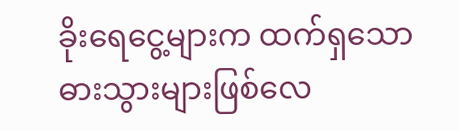ခိုးရေငွေ့များက ထက်ရှသောဓားသွားများဖြစ်လေ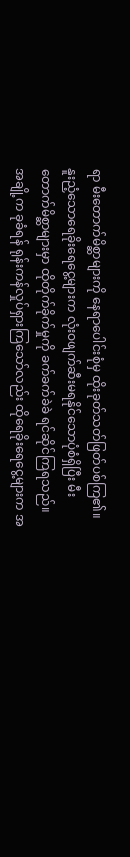ရာ မီးတောက်မိစ္ဆာများကို နေရာပေါင်းစုံမှ ထိုးခုတ်သတ်ဖြတ်ပစ်ကြ၏။ နူးညံ့သောရေခိုးရေငွေ့များက လုံးဝဖျက်ဆီးမရနိုင်သောပုံစံရှိပြီး မီးတောက်မိစ္ဆာများမှာ ထိုတိုက်ခိုက်မှုကို ခက်ခက်ခဲခဲ ရင်ဆိုင်ကြရသည်။
အချို့က ခုခံရန် ရုန်းကန်လှုပ်ရှားကြသော်လည်း ထိုရေခိုးရေငွေ့များက အ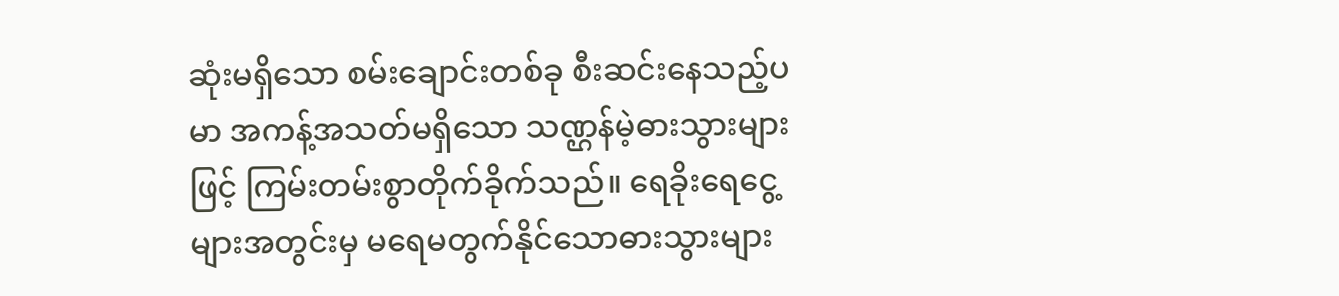ဆုံးမရှိသော စမ်းချောင်းတစ်ခု စီးဆင်းနေသည့်ပမာ အကန့်အသတ်မရှိသော သဏ္ဌန်မဲ့ဓားသွားများဖြင့် ကြမ်းတမ်းစွာတိုက်ခိုက်သည်။ ရေခိုးရေငွေ့များအတွင်းမှ မရေမတွက်နိုင်သောဓားသွားများ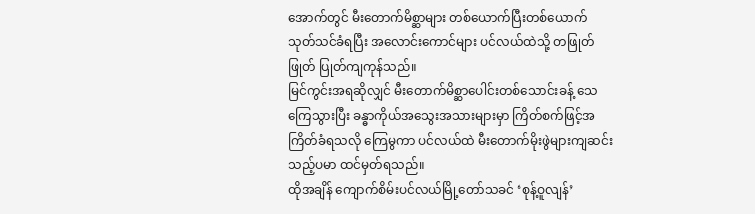အောက်တွင် မီးတောက်မိစ္ဆာများ တစ်ယောက်ပြီးတစ်ယောက် သုတ်သင်ခံရပြီး အလောင်းကောင်များ ပင်လယ်ထဲသို့ တဖြုတ်ဖြုတ် ပြုတ်ကျကုန်သည်။
မြင်ကွင်းအရဆိုလျှင် မီးတောက်မိစ္ဆာပေါင်းတစ်သောင်းခန့် သေကြေသွားပြီး ခန္ဓာကိုယ်အသွေးအသားများမှာ ကြိတ်စက်ဖြင့်အကြိတ်ခံရသလို ကြေမွကာ ပင်လယ်ထဲ မီးတောက်မိုးဖွဲများကျဆင်းသည့်ပမာ ထင်မှတ်ရသည်။
ထိုအချိန် ကျောက်စိမ်းပင်လယ်မြို့တော်သခင် ‘စုန့်ဝူလျန်’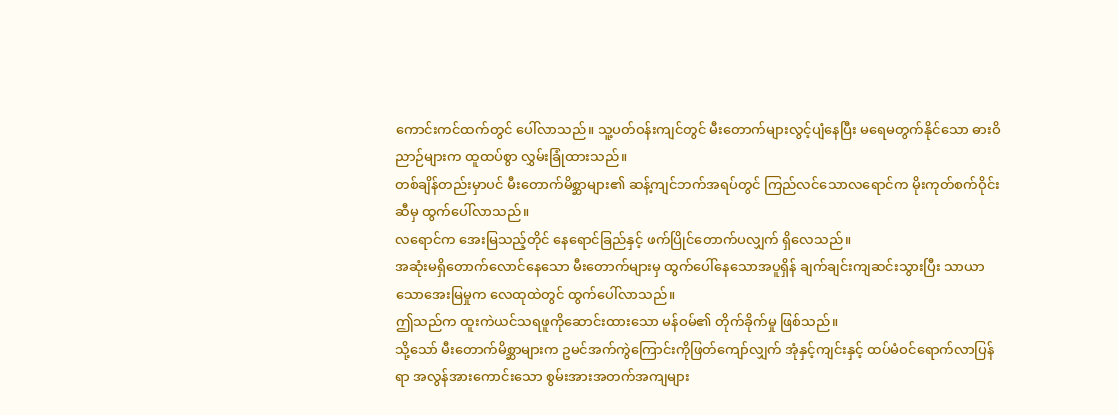ကောင်းကင်ထက်တွင် ပေါ်လာသည်။ သူ့ပတ်ဝန်းကျင်တွင် မီးတောက်များလွင့်ပျံနေပြီး မရေမတွက်နိုင်သော ဓားဝိညာဉ်များက ထူထပ်စွာ လွှမ်းခြုံထားသည်။
တစ်ချိန်တည်းမှာပင် မီးတောက်မိစ္ဆာများ၏ ဆန့်ကျင်ဘက်အရပ်တွင် ကြည်လင်သောလရောင်က မိုးကုတ်စက်ဝိုင်းဆီမှ ထွက်ပေါ်လာသည်။
လရောင်က အေးမြသည့်တိုင် နေရောင်ခြည်နှင့် ဖက်ပြိုင်တောက်ပလျှက် ရှိလေသည်။
အဆုံးမရှိတောက်လောင်နေသော မီးတောက်များမှ ထွက်ပေါ်နေသောအပူရှိန် ချက်ချင်းကျဆင်းသွားပြီး သာယာသောအေးမြမှုက လေထုထဲတွင် ထွက်ပေါ်လာသည်။
ဤသည်က ထူးကဲယင်သရဖူကိုဆောင်းထားသော မန်ဝမ်၏ တိုက်ခိုက်မှု ဖြစ်သည်။
သို့သော် မီးတောက်မိစ္ဆာများက ဥမင်အက်ကွဲကြောင်းကိုဖြတ်ကျော်လျှက် အုံနှင့်ကျင်းနှင့် ထပ်မံဝင်ရောက်လာပြန်ရာ အလွန်အားကောင်းသော စွမ်းအားအတက်အကျများ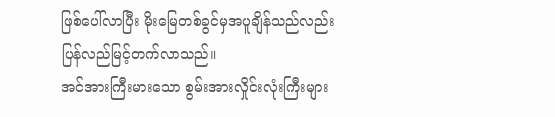ဖြစ်ပေါ်လာပြီး မိုးမြေတစ်ခွင်မှအပူချိန်သည်လည်း ပြန်လည်မြင့်တက်လာသည်။
အင်အားကြီးမားသော စွမ်းအားလှိုင်းလုံးကြီးများ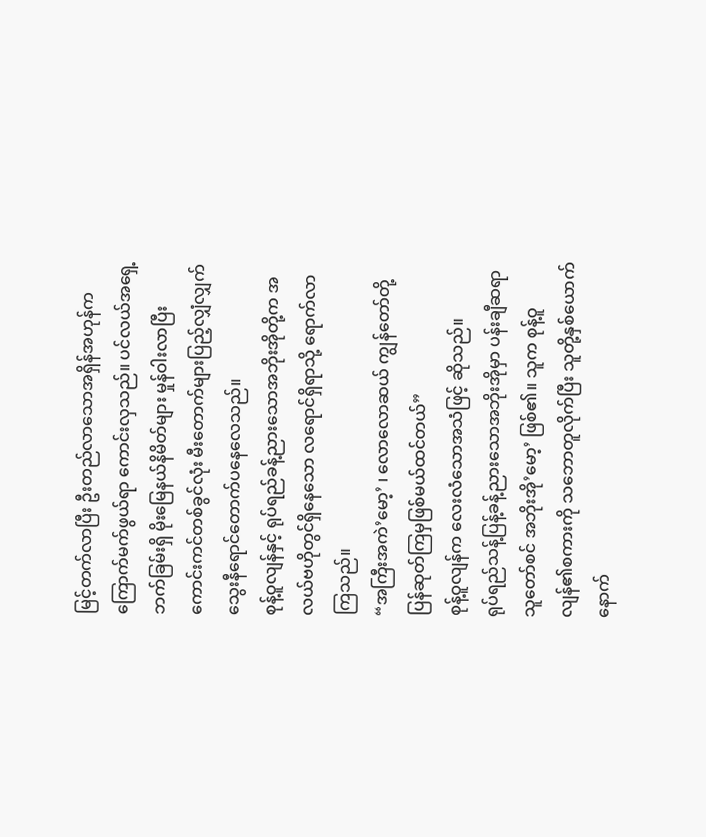မြင့်တက်လာပြီး ဦးတည်လာသောအရှိန်အဟုန်က ကြောက်မက်ဖွယ်ရာ ကောင်းလှသည်။ ပင်လယ်အရှေ့ဘက်ခြမ်းရှိ မိုးမြေနယ်နိမိတ်များ မှုန်ဝါးလာပြီး ကောင်းကင်တစ်ခွင်လုံး မီးတောက်များပြည့်လျှံလျှက် သွေးနီရောင်တောက်ပနေလေသည်။
စုန့်ဝူလျန်နှင့် ရုပ်ရည်ခန့်ညားသောအဘိုးအိုတို့က အလယ်ဗဟိုတွင်ရှိနေသော လရောင်ရှိရာသို့ ရောက်လာကြသည်။
“အကြီးအကဲ’မော့’ ၊ လောလောဆယ် ကျွန်တော်တို့ ပြန်ဆုတ်ကြမှဖြစ်မယ်ထင်တယ်”
စုန့်ဝူလျန်က လေးလံသောအသံဖြင့် ဆိုသည်။
ရုပ်ရည်သန့်ပြန့်ခန့်ညားသောအဘိုးအိုမှာ ပန်းချီဆရာသူတော်စင် အဘိုးအို’မော့’ ဖြစ်၏။ သူက စုန့်ဝူလျန်၏စကားကို သဘောတူလိုက်ပြီး သူတို့နှစ်ယောက် နောက်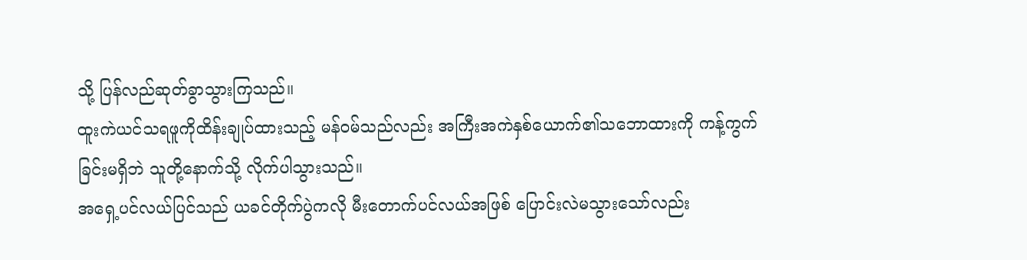သို့ ပြန်လည်ဆုတ်ခွာသွားကြသည်။
ထူးကဲယင်သရဖူကိုထိန်းချုပ်ထားသည့် မန်ဝမ်သည်လည်း အကြီးအကဲနှစ်ယောက်၏သဘောထားကို ကန့်ကွက်ခြင်းမရှိဘဲ သူတို့နောက်သို့ လိုက်ပါသွားသည်။
အရှေ့ပင်လယ်ပြင်သည် ယခင်တိုက်ပွဲကလို မီးတောက်ပင်လယ်အဖြစ် ပြောင်းလဲမသွားသော်လည်း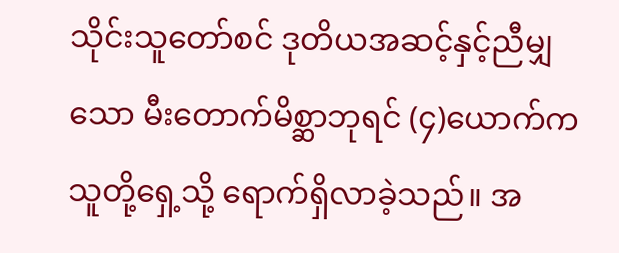သိုင်းသူတော်စင် ဒုတိယအဆင့်နှင့်ညီမျှသော မီးတောက်မိစ္ဆာဘုရင် (၄)ယောက်က သူတို့ရှေ့သို့ ရောက်ရှိလာခဲ့သည်။ အ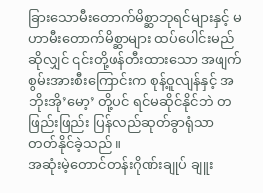ခြားသောမီးတောက်မိစ္ဆာဘုရင်များနှင့် မဟာမီးတောက်မိစ္ဆာများ ထပ်ပေါင်းမည်ဆိုလျှင် ၎င်းတို့ဖန်တီးထားသော အဖျက်စွမ်းအားစီးကြောင်းက စုန့်ဝူလျန်နှင့် အဘိုးအို’မော့’ တို့ပင် ရင်မဆိုင်နိုင်ဘဲ တဖြည်းဖြည်း ပြန်လည်ဆုတ်ခွာရုံသာ တတ်နိုင်ခဲ့သည်။
အဆုံးမဲ့တောင်တန်းဂိုဏ်းချုပ် ချူး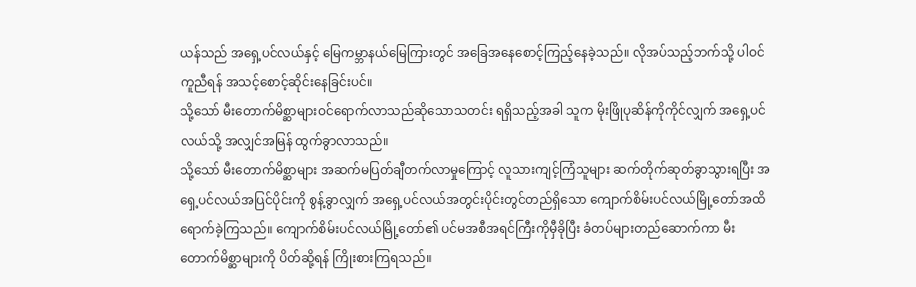ယန်သည် အရှေ့ပင်လယ်နှင့် မြေကမ္ဘာနယ်မြေကြားတွင် အခြေအနေစောင့်ကြည့်နေခဲ့သည်။ လိုအပ်သည့်ဘက်သို့ ပါဝင်ကူညီရန် အသင့်စောင့်ဆိုင်းနေခြင်းပင်။
သို့သော် မီးတောက်မိစ္ဆာများဝင်ရောက်လာသည်ဆိုသောသတင်း ရရှိသည့်အခါ သူက မိုးဖြိုပုဆိန်ကိုကိုင်လျှက် အရှေ့ပင်လယ်သို့ အလျှင်အမြန် ထွက်ခွာလာသည်။
သို့သော် မီးတောက်မိစ္ဆာများ အဆက်မပြတ်ချီတက်လာမှုကြောင့် လူသားကျင့်ကြံသူများ ဆက်တိုက်ဆုတ်ခွာသွားရပြီး အရှေ့ပင်လယ်အပြင်ပိုင်းကို စွန့်ခွာလျှက် အရှေ့ပင်လယ်အတွင်းပိုင်းတွင်တည်ရှိသော ကျောက်စိမ်းပင်လယ်မြို့တော်အထိ ရောက်ခဲ့ကြသည်။ ကျောက်စိမ်းပင်လယ်မြို့တော်၏ ပင်မအစီအရင်ကြီးကိုမှီခိုပြီး ခံတပ်များတည်ဆောက်ကာ မီးတောက်မိစ္ဆာများကို ပိတ်ဆို့ရန် ကြိုးစားကြရသည်။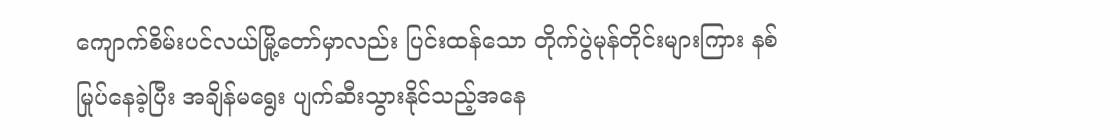ကျောက်စိမ်းပင်လယ်မြို့တော်မှာလည်း ပြင်းထန်သော တိုက်ပွဲမုန်တိုင်းများကြား နစ်မြုပ်နေခဲ့ပြီး အချိန်မရွေး ပျက်ဆီးသွားနိုင်သည့်အနေ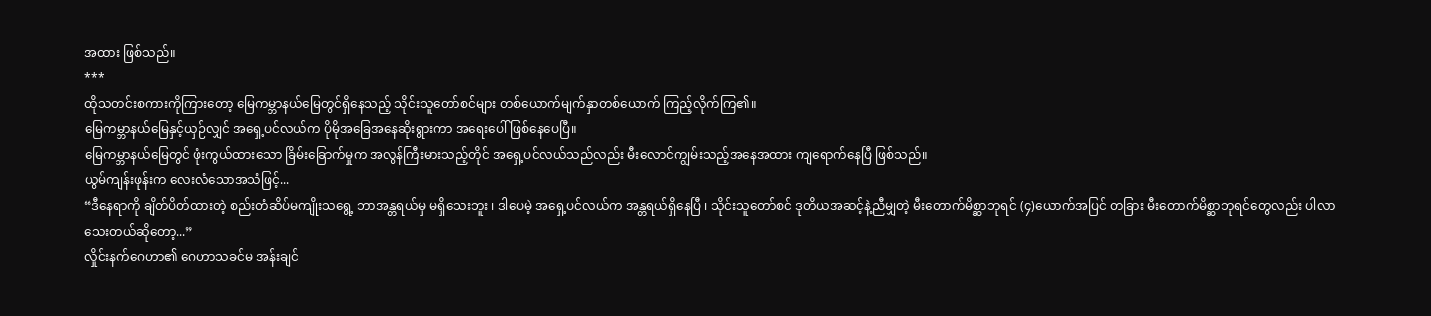အထား ဖြစ်သည်။
***
ထိုသတင်းစကားကိုကြားတော့ မြေကမ္ဘာနယ်မြေတွင်ရှိနေသည့် သိုင်းသူတော်စင်များ တစ်ယောက်မျက်နှာတစ်ယောက် ကြည့်လိုက်ကြ၏။
မြေကမ္ဘာနယ်မြေနှင့်ယှဉ်လျှင် အရှေ့ပင်လယ်က ပိုမိုအခြေအနေဆိုးရွားကာ အရေးပေါ်ဖြစ်နေပေပြီ။
မြေကမ္ဘာနယ်မြေတွင် ဖုံးကွယ်ထားသော ခြိမ်းခြောက်မှုက အလွန်ကြီးမားသည့်တိုင် အရှေ့ပင်လယ်သည်လည်း မီးလောင်ကျွမ်းသည့်အနေအထား ကျရောက်နေပြီ ဖြစ်သည်။
ယွမ်ကျန်းဖုန်းက လေးလံသောအသံဖြင့်...
“ဒီနေရာကို ချိတ်ပိတ်ထားတဲ့ စည်းတံဆိပ်မကျိုးသရွေ့ ဘာအန္တရယ်မှ မရှိသေးဘူး ၊ ဒါပေမဲ့ အရှေ့ပင်လယ်က အန္တရယ်ရှိနေပြီ ၊ သိုင်းသူတော်စင် ဒုတိယအဆင့်နဲ့ညီမျှတဲ့ မီးတောက်မိစ္ဆာဘုရင် (၄)ယောက်အပြင် တခြား မီးတောက်မိစ္ဆာဘုရင်တွေလည်း ပါလာသေးတယ်ဆိုတော့...”
လှိုင်းနက်ဂေဟာ၏ ဂေဟာသခင်မ အန်းချင်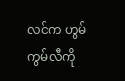လင်က ဟွမ်ကွမ်လီကို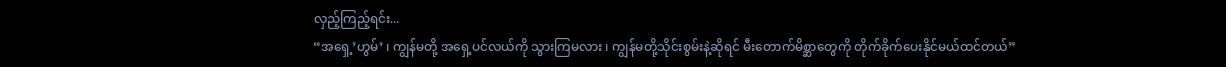လှည့်ကြည့်ရင်း...
“အရှေ့’ဟွမ်’ ၊ ကျွန်မတို့ အရှေ့ပင်လယ်ကို သွားကြမလား ၊ ကျွန်မတို့သိုင်းစွမ်းနဲ့ဆိုရင် မီးတောက်မိစ္ဆာတွေကို တိုက်ခိုက်ပေးနိုင်မယ်ထင်တယ်”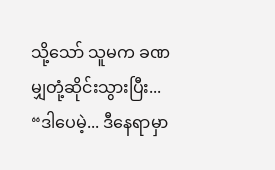သို့သော် သူမက ခဏမျှတုံ့ဆိုင်းသွားပြီး...
“ဒါပေမဲ့... ဒီနေရာမှာ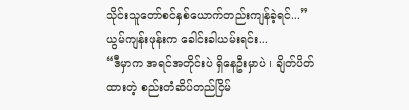သိုင်းသူတော်စင်နှစ်ယောက်တည်းကျန်ခဲ့ရင်...”
ယွမ်ကျန်းဖုန်းက ခေါင်းခါယမ်းရင်း...
“ဒီမှာက အရင်အတိုင်းပဲ ရှိနေဦးမှာပဲ ၊ ချိတ်ပိတ်ထားတဲ့ စည်းတံဆိပ်တည်ငြိမ်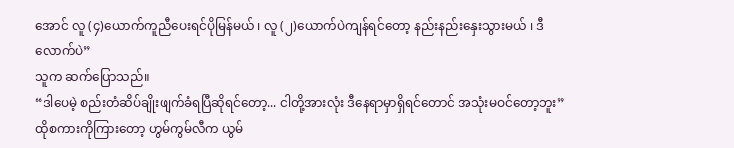အောင် လူ (၄)ယောက်ကူညီပေးရင်ပိုမြန်မယ် ၊ လူ (၂)ယောက်ပဲကျန်ရင်တော့ နည်းနည်းနှေးသွားမယ် ၊ ဒီလောက်ပဲ”
သူက ဆက်ပြောသည်။
“ဒါပေမဲ့ စည်းတံဆိပ်ချိုးဖျက်ခံရပြီဆိုရင်တော့... ငါတို့အားလုံး ဒီနေရာမှာရှိရင်တောင် အသုံးမဝင်တော့ဘူး”
ထိုစကားကိုကြားတော့ ဟွမ်ကွမ်လီက ယွမ်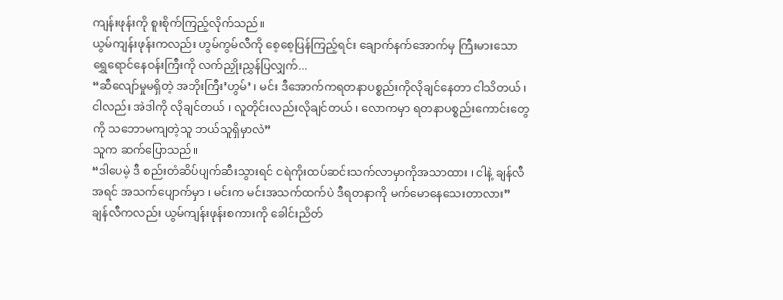ကျန်းဖုန်းကို စူးစိုက်ကြည့်လိုက်သည်။
ယွမ်ကျန်းဖုန်းကလည်း ဟွမ်ကွမ်လီကို စေ့စေ့ပြန်ကြည့်ရင်း ချောက်နက်အောက်မှ ကြီးမားသောရွှေရောင်နေဝန်းကြီးကို လက်ညှိုးညွှန်ပြလျှက်...
“ဆီလျော်မှုမရှိတဲ့ အဘိုးကြီး’ဟွမ်’ ၊ မင်း ဒီအောက်ကရတနာပစ္စည်းကိုလိုချင်နေတာ ငါသိတယ် ၊ ငါလည်း အဲဒါကို လိုချင်တယ် ၊ လူတိုင်းလည်းလိုချင်တယ် ၊ လောကမှာ ရတနာပစ္စည်းကောင်းတွေကို သဘောမကျတဲ့သူ ဘယ်သူရှိမှာလဲ”
သူက ဆက်ပြောသည်။
“ဒါပေမဲ့ ဒီ စည်းတံဆိပ်ပျက်ဆီးသွားရင် ငရဲကိုးထပ်ဆင်းသက်လာမှာကိုအသာထား ၊ ငါနဲ့ ချန်လီ အရင် အသက်ပျောက်မှာ ၊ မင်းက မင်းအသက်ထက်ပဲ ဒီရတနာကို မက်မောနေသေးတာလား”
ချန်လီကလည်း ယွမ်ကျန်းဖုန်းစကားကို ခေါင်းညိတ်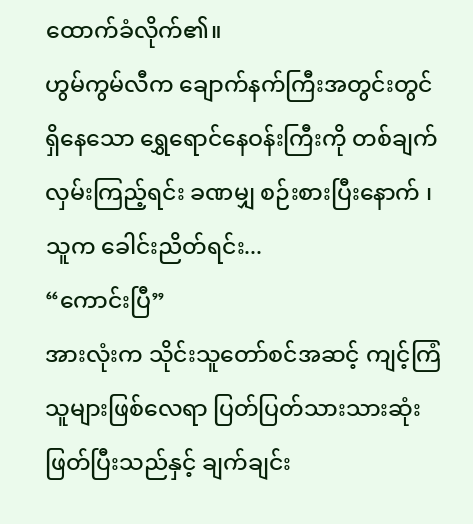ထောက်ခံလိုက်၏။
ဟွမ်ကွမ်လီက ချောက်နက်ကြီးအတွင်းတွင် ရှိနေသော ရွှေရောင်နေဝန်းကြီးကို တစ်ချက်လှမ်းကြည့်ရင်း ခဏမျှ စဉ်းစားပြီးနောက် ၊
သူက ခေါင်းညိတ်ရင်း...
“ကောင်းပြီ”
အားလုံးက သိုင်းသူတော်စင်အဆင့် ကျင့်ကြံသူများဖြစ်လေရာ ပြတ်ပြတ်သားသားဆုံးဖြတ်ပြီးသည်နှင့် ချက်ချင်း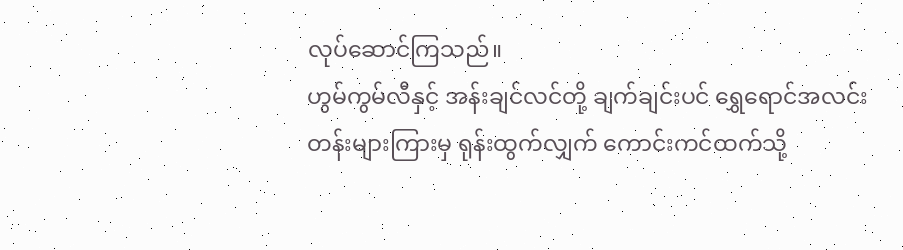လုပ်ဆောင်ကြသည်။
ဟွမ်ကွမ်လီနှင့် အန်းချင်လင်တို့ ချက်ချင်းပင် ရွှေရောင်အလင်းတန်းများကြားမှ ရုန်းထွက်လျှက် ကောင်းကင်ထက်သို့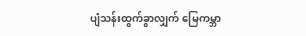ပျံသန်းထွက်ခွာလျှက် မြေကမ္ဘာ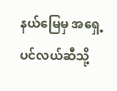နယ်မြေမှ အရှေ့ပင်လယ်ဆီသို့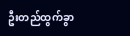ဦးတည်ထွက်ခွာ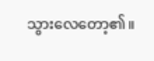သွားလေတော့၏။